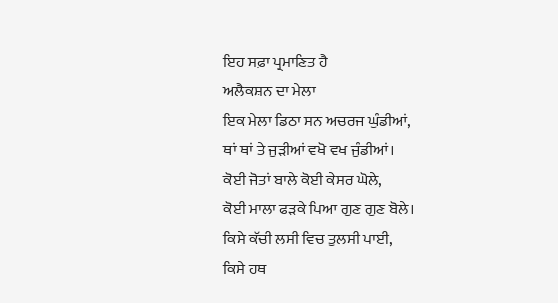ਇਹ ਸਫ਼ਾ ਪ੍ਰਮਾਣਿਤ ਹੈ
ਅਲੈਕਸ਼ਨ ਦਾ ਮੇਲਾ
ਇਕ ਮੇਲਾ ਡਿਠਾ ਸਨ ਅਚਰਜ ਘੁੰਡੀਆਂ,
ਥਾਂ ਥਾਂ ਤੇ ਜੁੜੀਆਂ ਵਖੋ ਵਖ ਜੁੰਡੀਆਂ।
ਕੋਈ ਜੋਤਾਂ ਬਾਲੇ ਕੋਈ ਕੇਸਰ ਘੋਲੇ,
ਕੋਈ ਮਾਲਾ ਫੜਕੇ ਪਿਆ ਗੁਣ ਗੁਣ ਬੋਲੇ।
ਕਿਸੇ ਕੱਚੀ ਲਸੀ ਵਿਚ ਤੁਲਸੀ ਪਾਈ,
ਕਿਸੇ ਹਥ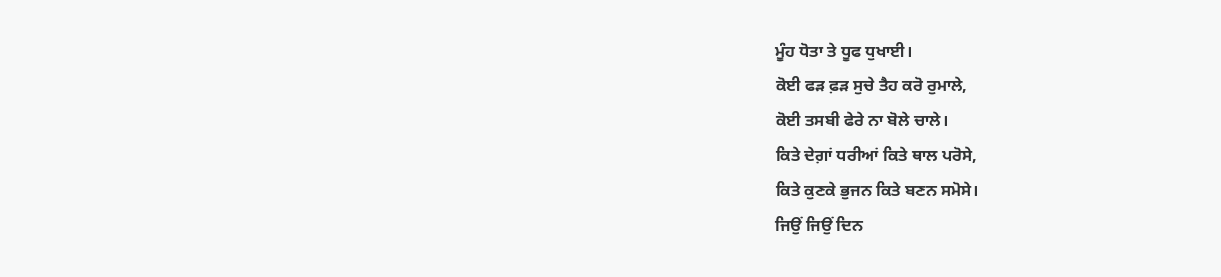ਮੂੰਹ ਧੋਤਾ ਤੇ ਧੂਫ ਧੁਖਾਈ।
ਕੋਈ ਫੜ ਫ਼ੜ ਸੁਚੇ ਤੈਹ ਕਰੋ ਰੁਮਾਲੇ,
ਕੋਈ ਤਸਬੀ ਫੇਰੇ ਨਾ ਬੋਲੇ ਚਾਲੇ।
ਕਿਤੇ ਦੇਗ਼ਾਂ ਧਰੀਆਂ ਕਿਤੇ ਥਾਲ ਪਰੋਸੇ,
ਕਿਤੇ ਕੁਣਕੇ ਭੁਜਨ ਕਿਤੇ ਬਣਨ ਸਮੋਸੇ।
ਜਿਉਂ ਜਿਉਂ ਦਿਨ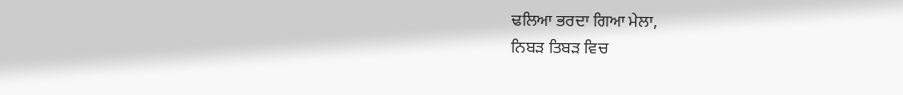ਢਲਿਆ ਭਰਦਾ ਗਿਆ ਮੇਲਾ,
ਨਿਬੜ ਤਿਬੜ ਵਿਚ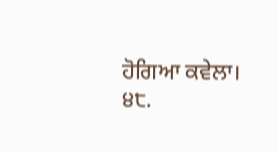ਹੋਗਿਆ ਕਵੇਲਾ।
੪੮.